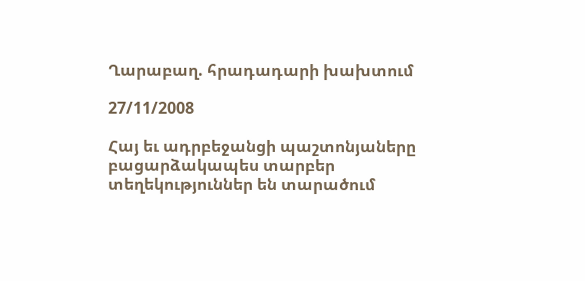Ղարաբաղ. հրադադարի խախտում

27/11/2008

Հայ եւ ադրբեջանցի պաշտոնյաները բացարձակապես տարբեր տեղեկություններ են տարածում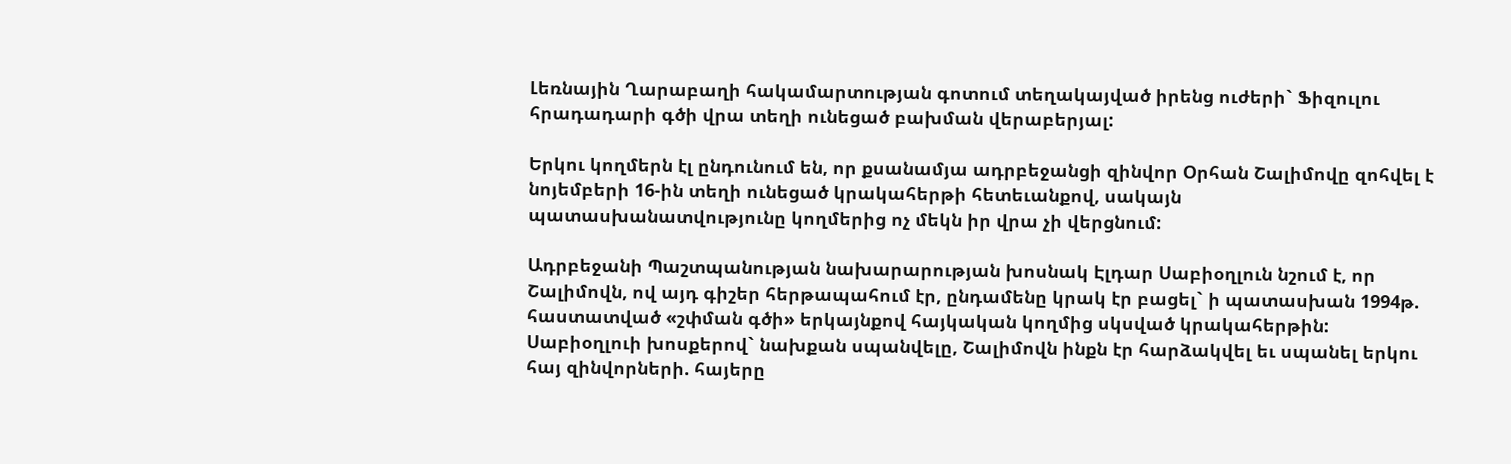Լեռնային Ղարաբաղի հակամարտության գոտում տեղակայված իրենց ուժերի` Ֆիզուլու հրադադարի գծի վրա տեղի ունեցած բախման վերաբերյալ:

Երկու կողմերն էլ ընդունում են, որ քսանամյա ադրբեջանցի զինվոր Օրհան Շալիմովը զոհվել է նոյեմբերի 16-ին տեղի ունեցած կրակահերթի հետեւանքով, սակայն պատասխանատվությունը կողմերից ոչ մեկն իր վրա չի վերցնում:

Ադրբեջանի Պաշտպանության նախարարության խոսնակ Էլդար Սաբիօղլուն նշում է, որ Շալիմովն, ով այդ գիշեր հերթապահում էր, ընդամենը կրակ էր բացել` ի պատասխան 1994թ. հաստատված «շփման գծի» երկայնքով հայկական կողմից սկսված կրակահերթին: Սաբիօղլուի խոսքերով` նախքան սպանվելը, Շալիմովն ինքն էր հարձակվել եւ սպանել երկու հայ զինվորների. հայերը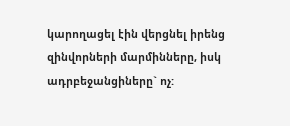կարողացել էին վերցնել իրենց զինվորների մարմինները, իսկ ադրբեջանցիները` ոչ: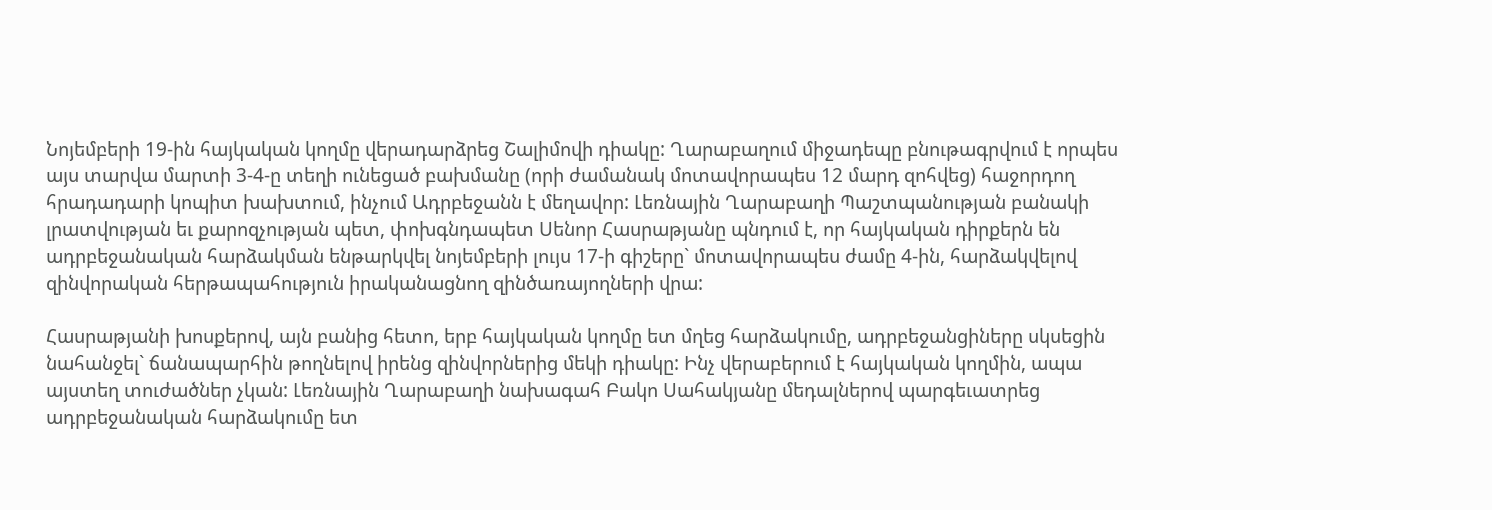Նոյեմբերի 19-ին հայկական կողմը վերադարձրեց Շալիմովի դիակը: Ղարաբաղում միջադեպը բնութագրվում է որպես այս տարվա մարտի 3-4-ը տեղի ունեցած բախմանը (որի ժամանակ մոտավորապես 12 մարդ զոհվեց) հաջորդող հրադադարի կոպիտ խախտում, ինչում Ադրբեջանն է մեղավոր: Լեռնային Ղարաբաղի Պաշտպանության բանակի լրատվության եւ քարոզչության պետ, փոխգնդապետ Սենոր Հասրաթյանը պնդում է, որ հայկական դիրքերն են ադրբեջանական հարձակման ենթարկվել նոյեմբերի լույս 17-ի գիշերը` մոտավորապես ժամը 4-ին, հարձակվելով զինվորական հերթապահություն իրականացնող զինծառայողների վրա:

Հասրաթյանի խոսքերով, այն բանից հետո, երբ հայկական կողմը ետ մղեց հարձակումը, ադրբեջանցիները սկսեցին նահանջել` ճանապարհին թողնելով իրենց զինվորներից մեկի դիակը: Ինչ վերաբերում է հայկական կողմին, ապա այստեղ տուժածներ չկան: Լեռնային Ղարաբաղի նախագահ Բակո Սահակյանը մեդալներով պարգեւատրեց ադրբեջանական հարձակումը ետ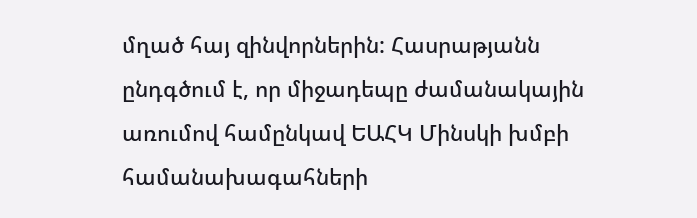մղած հայ զինվորներին: Հասրաթյանն ընդգծում է, որ միջադեպը ժամանակային առումով համընկավ ԵԱՀԿ Մինսկի խմբի համանախագահների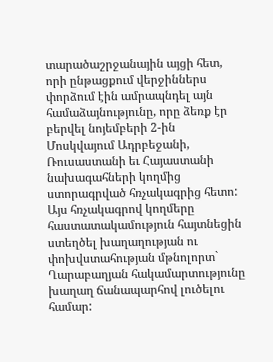տարածաշրջանային այցի հետ, որի ընթացքում վերջիններս փորձում էին ամրապնդել այն համաձայնությունը, որը ձեռք էր բերվել նոյեմբերի 2-ին Մոսկվայում Ադրբեջանի, Ռուսաստանի եւ Հայաստանի նախագահների կողմից ստորագրված հռչակագրից հետո: Այս հռչակագրով կողմերը հաստատակամություն հայտնեցին ստեղծել խաղաղության ու փոխվստահության մթնոլորտ` Ղարաբաղյան հակամարտությունը խաղաղ ճանապարհով լուծելու համար: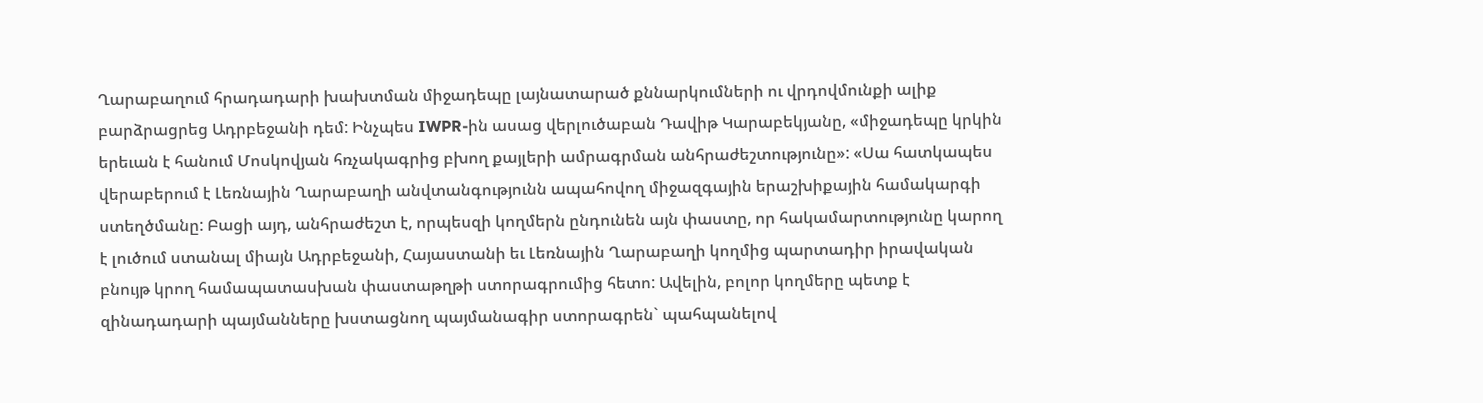Ղարաբաղում հրադադարի խախտման միջադեպը լայնատարած քննարկումների ու վրդովմունքի ալիք բարձրացրեց Ադրբեջանի դեմ: Ինչպես IWPR-ին ասաց վերլուծաբան Դավիթ Կարաբեկյանը, «միջադեպը կրկին երեւան է հանում Մոսկովյան հռչակագրից բխող քայլերի ամրագրման անհրաժեշտությունը»: «Սա հատկապես վերաբերում է Լեռնային Ղարաբաղի անվտանգությունն ապահովող միջազգային երաշխիքային համակարգի ստեղծմանը: Բացի այդ, անհրաժեշտ է, որպեսզի կողմերն ընդունեն այն փաստը, որ հակամարտությունը կարող է լուծում ստանալ միայն Ադրբեջանի, Հայաստանի եւ Լեռնային Ղարաբաղի կողմից պարտադիր իրավական բնույթ կրող համապատասխան փաստաթղթի ստորագրումից հետո: Ավելին, բոլոր կողմերը պետք է զինադադարի պայմանները խստացնող պայմանագիր ստորագրեն` պահպանելով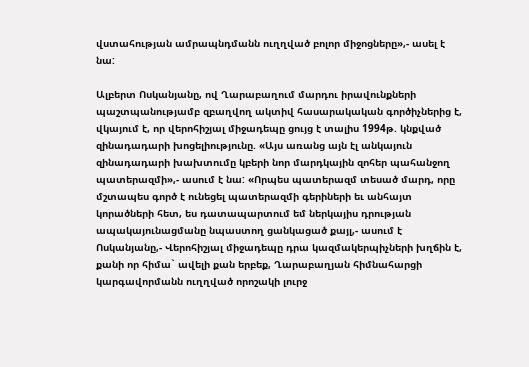վստահության ամրապնդմանն ուղղված բոլոր միջոցները»,- ասել է նա:

Ալբերտ Ոսկանյանը, ով Ղարաբաղում մարդու իրավունքների պաշտպանությամբ զբաղվող ակտիվ հասարակական գործիչներից է, վկայում է, որ վերոհիշյալ միջադեպը ցույց է տալիս 1994թ. կնքված զինադադարի խոցելիությունը. «Այս առանց այն էլ անկայուն զինադադարի խախտումը կբերի նոր մարդկային զոհեր պահանջող պատերազմի»,- ասում է նա: «Որպես պատերազմ տեսած մարդ, որը մշտապես գործ է ունեցել պատերազմի գերիների եւ անհայտ կորածների հետ, ես դատապարտում եմ ներկայիս դրության ապակայունացմանը նպաստող ցանկացած քայլ,- ասում է Ոսկանյանը,- Վերոհիշյալ միջադեպը դրա կազմակերպիչների խղճին է, քանի որ հիմա` ավելի քան երբեք, Ղարաբաղյան հիմնահարցի կարգավորմանն ուղղված որոշակի լուրջ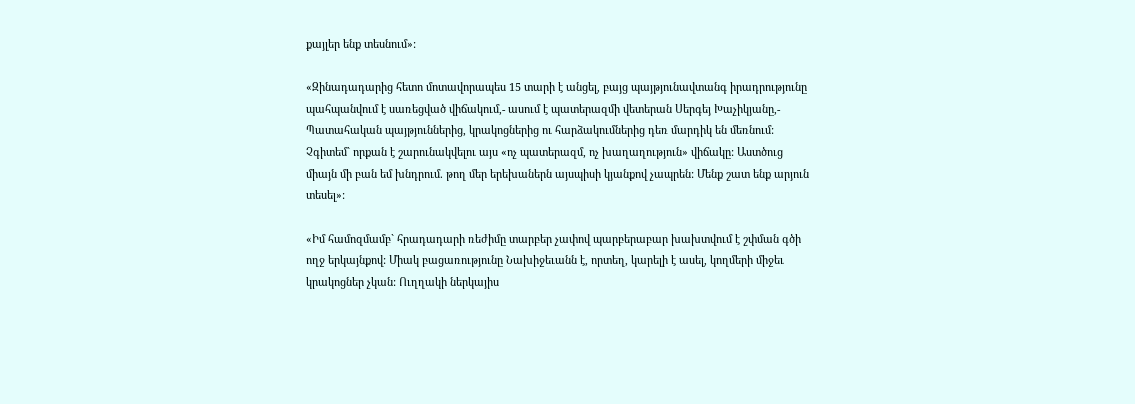քայլեր ենք տեսնում»:

«Զինադադարից հետո մոտավորապես 15 տարի է անցել, բայց պայթյունավտանգ իրադրությունը պահպանվում է սառեցված վիճակում,- ասում է պատերազմի վետերան Սերգեյ Խաչիկյանը,- Պատահական պայթյուններից, կրակոցներից ու հարձակումներից դեռ մարդիկ են մեռնում: Չգիտեմ` որքան է շարունակվելու այս «ոչ պատերազմ, ոչ խաղաղություն» վիճակը: Աստծուց միայն մի բան եմ խնդրում. թող մեր երեխաներն այսպիսի կյանքով չապրեն: Մենք շատ ենք արյուն տեսել»:

«Իմ համոզմամբ` հրադադարի ռեժիմը տարբեր չափով պարբերաբար խախտվում է շփման գծի ողջ երկայնքով: Միակ բացառությունը Նախիջեւանն է, որտեղ, կարելի է ասել, կողմերի միջեւ կրակոցներ չկան: Ուղղակի ներկայիս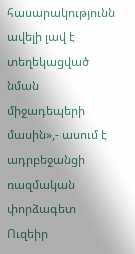հասարակությունն ավելի լավ է տեղեկացված նման միջադեպերի մասին»,- ասում է ադրբեջանցի ռազմական փորձագետ Ուզեիր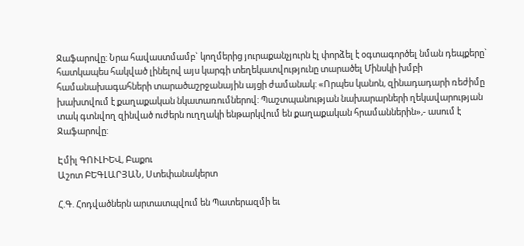Ջաֆարովը: Նրա հավաստմամբ` կողմերից յուրաքանչյուրն էլ փորձել է օգտագործել նման դեպքերը` հատկապես հակված լինելով այս կարգի տեղեկատվությունը տարածել Մինսկի խմբի համանախագահների տարածաշրջանային այցի ժամանակ: «Որպես կանոն, զինադադարի ռեժիմը խախտվում է քաղաքական նկատառումներով: Պաշտպանության նախարարների ղեկավարության տակ գտնվող զինված ուժերն ուղղակի ենթարկվում են քաղաքական հրամաններին»,- ասում է Ջաֆարովը:

Էմիլ ԳՈՒԼԻԵՎ, Բաքու
Աշոտ ԲԵԳԼԱՐՅԱՆ, Ստեփանակերտ

Հ.Գ. Հոդվածներն արտատպվում են Պատերազմի եւ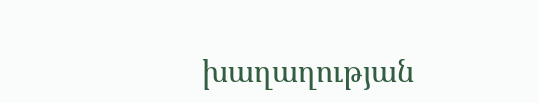խաղաղության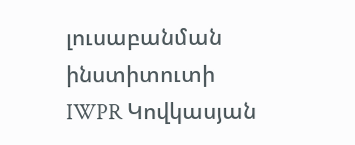լուսաբանման ինստիտուտի IWPR Կովկասյան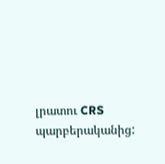լրատու CRS պարբերականից: